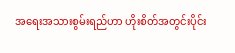အရေးအသားစွမ်းရည်ဟာ ဟိုးစိတ်အတွင်းပိုင်း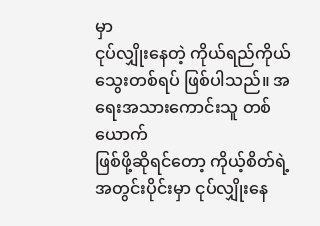မှာ
ငုပ်လျှိုးနေတဲ့ ကိုယ်ရည်ကိုယ်သွေးတစ်ရပ် ဖြစ်ပါသည်။ အရေးအသားကောင်းသူ တစ်ယောက်
ဖြစ်ဖို့ဆိုရင်တော့ ကိုယ့်စိတ်ရဲ့ အတွင်းပိုင်းမှာ ငုပ်လျှိုးနေ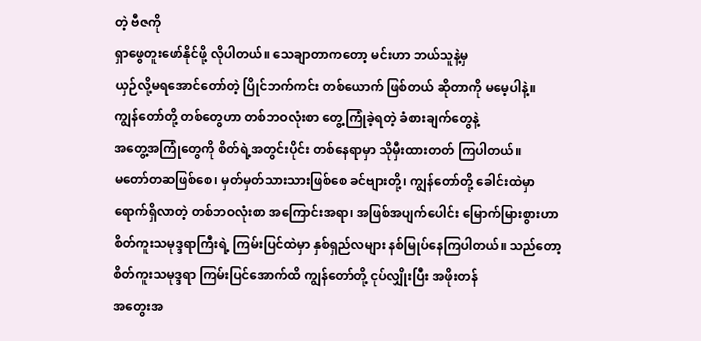တဲ့ ဗီဇကို
ရှာဖွေတူးဖော်နိုင်ဖို့ လိုပါတယ်။ သေချာတာကတော့ မင်းဟာ ဘယ်သူနဲ့မှ
ယှဉ်လို့မရအောင်တော်တဲ့ ပြိုင်ဘက်ကင်း တစ်ယောက် ဖြစ်တယ် ဆိုတာကို မမေ့ပါနဲ့။
ကျွန်တော်တို့ တစ်တွေဟာ တစ်ဘဝလုံးစာ တွေ့ကြုံခဲ့ရတဲ့ ခံစားချက်တွေနဲ့
အတွေ့အကြုံတွေကို စိတ်ရဲ့အတွင်းပိုင်း တစ်နေရာမှာ သိုမှီးထားတတ် ကြပါတယ်။
မတော်တဆဖြစ်စေ၊ မှတ်မှတ်သားသားဖြစ်စေ ခင်ဗျားတို့၊ ကျွန်တော်တို့ ခေါင်းထဲမှာ
ရောက်ရှိလာတဲ့ တစ်ဘဝလုံးစာ အကြောင်းအရာ၊ အဖြစ်အပျက်ပေါင်း မြောက်မြားစွားဟာ
စိတ်ကူးသမုဒ္ဒရာကြီးရဲ့ ကြမ်းပြင်ထဲမှာ နှစ်ရှည်လများ နစ်မြုပ်နေကြပါတယ်။ သည်တော့
စိတ်ကူးသမုဒ္ဒရာ ကြမ်းပြင်အောက်ထိ ကျွန်တော်တို့ ငုပ်လျှိုးပြီး အဖိုးတန်
အတွေးအ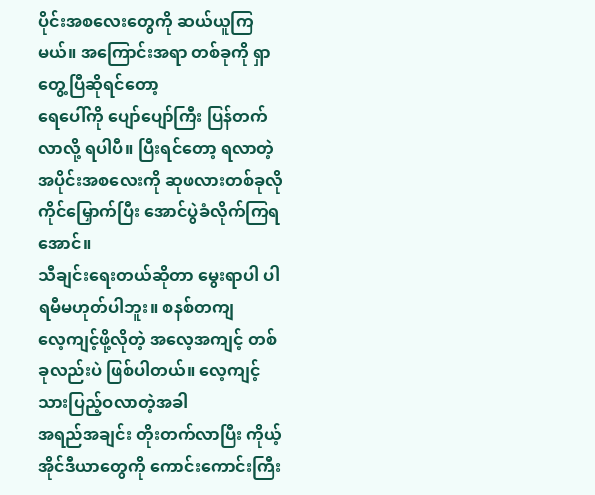ပိုင်းအစလေးတွေကို ဆယ်ယူကြမယ်။ အကြောင်းအရာ တစ်ခုကို ရှာတွေ့ပြီဆိုရင်တော့
ရေပေါ်ကို ပျော်ပျော်ကြီး ပြန်တက်လာလို့ ရပါပီ။ ပြီးရင်တော့ ရလာတဲ့
အပိုင်းအစလေးကို ဆုဖလားတစ်ခုလို ကိုင်မြှောက်ပြီး အောင်ပွဲခံလိုက်ကြရအောင်။
သီချင်းရေးတယ်ဆိုတာ မွေးရာပါ ပါရမီမဟုတ်ပါဘူး။ စနစ်တကျ
လေ့ကျင့်ဖို့လိုတဲ့ အလေ့အကျင့် တစ်ခုလည်းပဲ ဖြစ်ပါတယ်။ လေ့ကျင့်သားပြည့်ဝလာတဲ့အခါ
အရည်အချင်း တိုးတက်လာပြီး ကိုယ့်အိုင်ဒီယာတွေကို ကောင်းကောင်းကြီး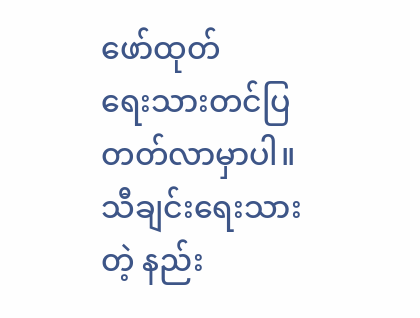ဖော်ထုတ်
ရေးသားတင်ပြ တတ်လာမှာပါ။ သီချင်းရေးသားတဲ့ နည်း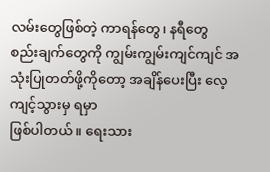လမ်းတွေဖြစ်တဲ့ ကာရန်တွေ၊ နရီတွေ
စည်းချက်တွေကို ကျွမ်းကျွမ်းကျင်ကျင် အသုံးပြုတတ်ဖို့ကိုတော့ အချိန်ပေးပြီး လေ့ကျင့်သွားမှ ရမှာ
ဖြစ်ပါတယ်။ ရေးသား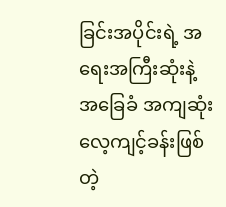ခြင်းအပိုင်းရဲ့ အရေးအကြီးဆုံးနဲ့ အခြေခံ အကျဆုံး
လေ့ကျင့်ခန်းဖြစ်တဲ့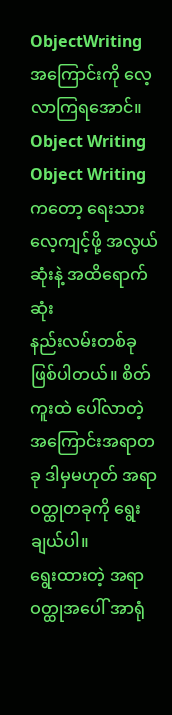ObjectWriting အကြောင်းကို လေ့လာကြရအောင်။
Object Writing
Object Writing ကတော့ ရေးသားလေ့ကျင့်ဖို့ အလွယ်ဆုံးနဲ့ အထိရောက်ဆုံး
နည်းလမ်းတစ်ခု ဖြစ်ပါတယ်။ စိတ်ကူးထဲ ပေါ်လာတဲ့ အကြောင်းအရာတခု ဒါမှမဟုတ် အရာဝတ္ထုတခုကို ရွေးချယ်ပါ။
ရွေးထားတဲ့ အရာဝတ္ထုအပေါ် အာရုံ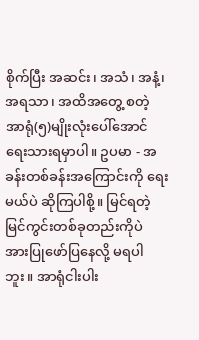စိုက်ပြီး အဆင်း၊ အသံ၊ အနံ့၊ အရသာ၊ အထိအတွေ့ စတဲ့
အာရုံ(၅)မျိုးလုံးပေါ်အောင်
ရေးသားရမှာပါ။ ဥပမာ - အခန်းတစ်ခန်းအကြောင်းကို ရေးမယ်ပဲ ဆိုကြပါစို့။ မြင်ရတဲ့
မြင်ကွင်းတစ်ခုတည်းကိုပဲ အားပြုဖော်ပြနေလို့ မရပါဘူး။ အာရုံငါးပါး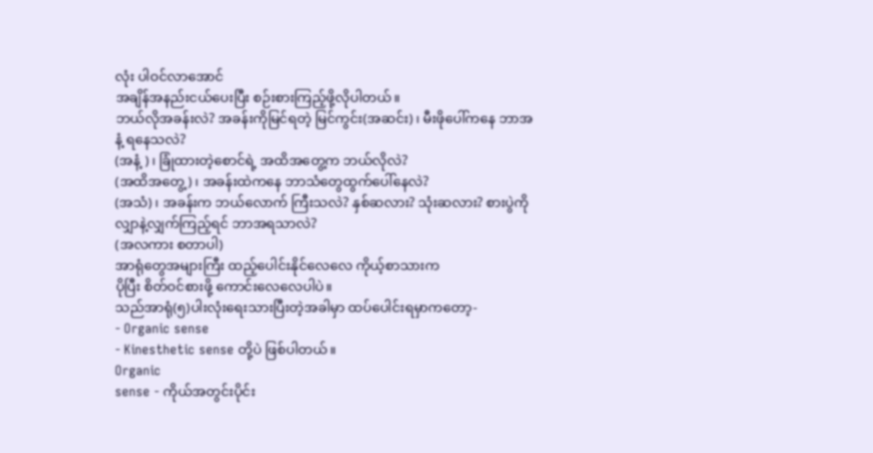လုံး ပါဝင်လာအောင်
အချိန်အနည်းငယ်ပေးပြီး စဉ်းစားကြည့်ဖို့လိုပါတယ်။
ဘယ်လိုအခန်းလဲ? အခန်းကိုမြင်ရတဲ့ မြင်ကွင်း(အဆင်း)၊ မီးဖိုပေါ်ကနေ ဘာအနံ့ ရနေသလဲ?
(အနံ့)၊ ခြုံထားတဲ့စောင်ရဲ့ အထိအတွေ့က ဘယ်လိုလဲ?
(အထိအတွေ့)၊ အခန်းထဲကနေ ဘာသံတွေထွက်ပေါ်နေလဲ?
(အသံ)၊ အခန်းက ဘယ်လောက် ကြီးသလဲ? နှစ်ဆလား? သုံးဆလား? စားပွဲကို လျှာနဲ့လျှက်ကြည့်ရင် ဘာအရသာလဲ?
(အလကား စတာပါ)
အာရုံတွေအများကြီး ထည့်ပေါင်းနိုင်လေလေ ကိုယ့်စာသားက
ပိုပြီး စိတ်ဝင်စားဖို့ ကောင်းလေလေပါပဲ။
သည်အာရုံ(၅)ပါးလုံးရေးသားပြီးတဲ့အခါမှာ ထပ်ပေါင်းရမှာကတော့-
- Organic sense
- Kinesthetic sense တို့ပဲ ဖြစ်ပါတယ်။
Organic
sense - ကိုယ်အတွင်းပိုင်း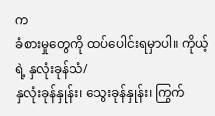က
ခံစားမှုတွေကို ထပ်ပေါင်းရမှာပါ။ ကိုယ့်ရဲ့ နှလုံးခုန်သံ/
နှလုံးခုန်နှုန်း၊ သွေးခုန်နှုန်း၊ ကြွက်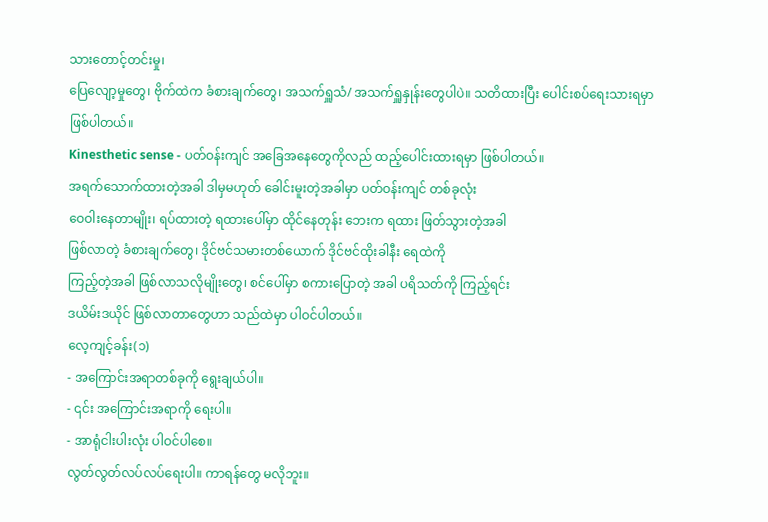သားတောင့်တင်းမှု၊
ပြေလျော့မှုတွေ၊ ဗိုက်ထဲက ခံစားချက်တွေ၊ အသက်ရှူသံ/ အသက်ရှူနှုန်းတွေပါပဲ။ သတိထားပြီး ပေါင်းစပ်ရေးသားရမှာ
ဖြစ်ပါတယ်။
Kinesthetic sense - ပတ်ဝန်းကျင် အခြေအနေတွေကိုလည် ထည့်ပေါင်းထားရမှာ ဖြစ်ပါတယ်။
အရက်သောက်ထားတဲ့အခါ ဒါမှမဟုတ် ခေါင်းမူးတဲ့အခါမှာ ပတ်ဝန်းကျင် တစ်ခုလုံး
ဝေဝါးနေတာမျိုး၊ ရပ်ထားတဲ့ ရထားပေါ်မှာ ထိုင်နေတုန်း ဘေးက ရထား ဖြတ်သွားတဲ့အခါ
ဖြစ်လာတဲ့ ခံစားချက်တွေ၊ ဒိုင်ဗင်သမားတစ်ယောက် ဒိုင်ဗင်ထိုးခါနီး ရေထဲကို
ကြည့်တဲ့အခါ ဖြစ်လာသလိုမျိုးတွေ၊ စင်ပေါ်မှာ စကားပြောတဲ့ အခါ ပရိသတ်ကို ကြည့်ရင်း
ဒယိမ်းဒယိုင် ဖြစ်လာတာတွေဟာ သည်ထဲမှာ ပါဝင်ပါတယ်။
လေ့ကျင့်ခန်း(၁)
- အကြောင်းအရာတစ်ခုကို ရွေးချယ်ပါ။
- ၎င်း အကြောင်းအရာကို ရေးပါ။
- အာရုံငါးပါးလုံး ပါဝင်ပါစေ။
လွတ်လွတ်လပ်လပ်ရေးပါ။ ကာရန်တွေ မလိုဘူး။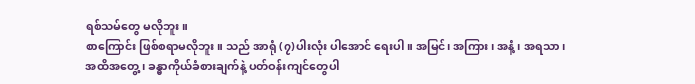ရစ်သမ်တွေ မလိုဘူး။
စာကြောင်း ဖြစ်စရာမလိုဘူး။ သည် အာရုံ (၇)ပါးလုံး ပါအောင် ရေးပါ။ အမြင်၊ အကြား၊ အနံ့၊ အရသာ၊
အထိအတွေ့၊ ခန္ဓာကိုယ်ခံစားချက်နဲ့ ပတ်ဝန်းကျင်တွေပါ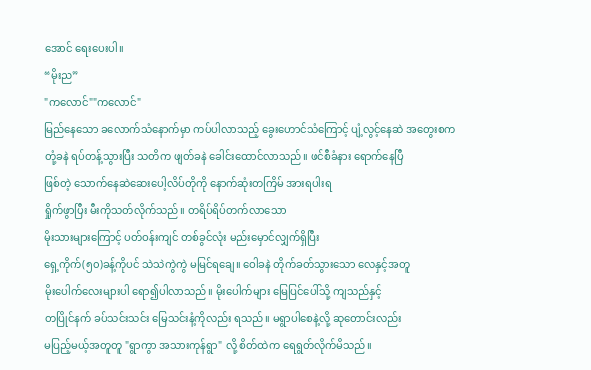အောင် ရေးပေးပါ။
“မိုးည”
"ကလောင်""ကလောင်"
မြည်နေသော ခလောက်သံနောက်မှာ ကပ်ပါလာသည့် ခွေးဟောင်သံကြောင့် ပျံ့လွင့်နေဆဲ အတွေးစက
တုံ့ခနဲ ရပ်တန့်သွားပြီး သတိက ဖျတ်ခနဲ ခေါင်းထောင်လာသည်။ ဖင်စီခံနား ရောက်နေပြီ
ဖြစ်တဲ့ သောက်နေဆဲဆေးပေါ့လိပ်တိုကို နောက်ဆုံးတကြိမ် အားရပါးရ
ရှိုက်ဖွာပြီး မီးကိုသတ်လိုက်သည်။ တရိပ်ရိပ်တက်လာသော
မိုးသားများကြောင့် ပတ်ဝန်းကျင် တစ်ခွင်လုံး မည်းမှောင်လျှက်ရှိပြီး
ရှေ့ကိုက်(၅၀)ခန့်ကိုပင် သဲသဲကွဲကွဲ မမြင်ရချေ။ ဝေါခနဲ တိုက်ခတ်သွားသော လေနှင့်အတူ
မိုးပေါက်လေးများပါ ရော၍ပါလာသည်။ မိုးပေါက်များ မြေပြင်ပေါ်သို့ ကျသည်နှင့်
တပြိုင်နက် ခပ်သင်းသင်း မြေသင်းနံ့ကိုလည်း ရသည်။ မရွာပါစေနဲ့လို့ ဆုတောင်းလည်း
မပြည့်မယ့်အတူတူ "ရွာကွာ အသားကုန်ရွာ" လို့ စိတ်ထဲက ရေရွတ်လိုက်မိသည်။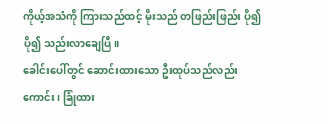ကိုယ့်အသံကို ကြားသည်ထင့် မိုးသည် တဖြည်းဖြည်း ပို၍ ပို၍ သည်းလာချေပြီ။
ခေါင်းပေါ်တွင် ဆောင်းထားသော ဦးထုပ်သည်လည်းကောင်း၊ ခြုံထား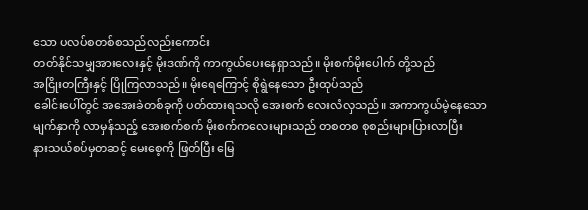သော ပလပ်စတစ်စသည်လည်းကောင်း
တတ်နိုင်သမျှအားလေးနှင့် မိုးဒဏ်ကို ကာကွယ်ပေးနေရှာသည်။ မိုးစက်မိုးပေါက် တို့သည်
အငြိုးတကြီးနှင့် ပြိုကြလာသည်။ မိုးရေကြောင့် စိုရွဲနေသော ဦးထုပ်သည်
ခေါင်းပေါ်တွင် အအေးခဲတစ်ခုကို ပတ်ထားရသလို အေးစက် လေးလံလှသည်။ အကာကွယ်မဲ့နေသော
မျက်နှာကို လာမှန်သည့် အေးစက်စက် မိုးစက်ကလေးများသည် တစတစ စုစည်းများပြားလာပြီး
နားသယ်စပ်မှတဆင့် မေးစေ့ကို ဖြတ်ပြီး မြေ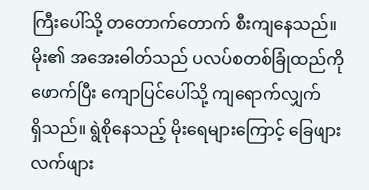ကြီးပေါ်သို့ တတောက်တောက် စီးကျနေသည်။
မိုး၏ အအေးဓါတ်သည် ပလပ်စတစ်ခြုံထည်ကို ဖောက်ပြီး ကျောပြင်ပေါ်သို့ ကျရောက်လျှက်
ရှိသည်။ ရွဲစိုနေသည့် မိုးရေများကြောင့် ခြေဖျား လက်ဖျား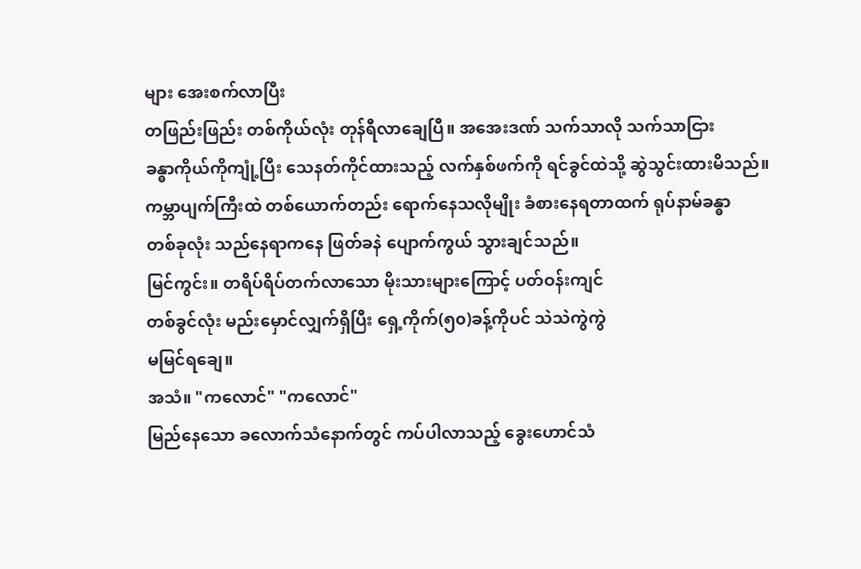များ အေးစက်လာပြီး
တဖြည်းဖြည်း တစ်ကိုယ်လုံး တုန်ရီလာချေပြီ။ အအေးဒဏ် သက်သာလို သက်သာငြား
ခန္ဓာကိုယ်ကိုကျုံ့ပြီး သေနတ်ကိုင်ထားသည့် လက်နှစ်ဖက်ကို ရင်ခွင်ထဲသို့ ဆွဲသွင်းထားမိသည်။
ကမ္ဘာပျက်ကြီးထဲ တစ်ယောက်တည်း ရောက်နေသလိုမျိုး ခံစားနေရတာထက် ရုပ်နာမ်ခန္ဓာ
တစ်ခုလုံး သည်နေရာကနေ ဖြတ်ခနဲ ပျောက်ကွယ် သွားချင်သည်။
မြင်ကွင်း။ တရိပ်ရိပ်တက်လာသော မိုးသားများကြောင့် ပတ်ဝန်းကျင်
တစ်ခွင်လုံး မည်းမှောင်လျှက်ရှိပြီး ရှေ့ကိုက်(၅၀)ခန့်ကိုပင် သဲသဲကွဲကွဲ
မမြင်ရချေ။
အသံ။ "ကလောင်" "ကလောင်"
မြည်နေသော ခလောက်သံနောက်တွင် ကပ်ပါလာသည့် ခွေးဟောင်သံ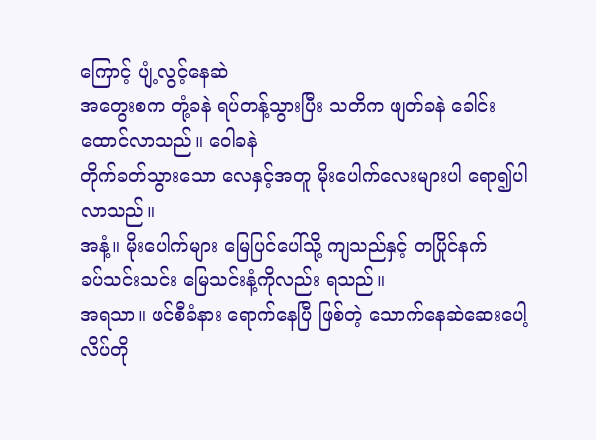ကြောင့် ပျံ့လွင့်နေဆဲ
အတွေးစက တုံ့ခနဲ ရပ်တန့်သွားပြီး သတိက ဖျတ်ခနဲ ခေါင်းထောင်လာသည်။ ဝေါခနဲ
တိုက်ခတ်သွားသော လေနှင့်အတူ မိုးပေါက်လေးများပါ ရော၍ပါလာသည်။
အနံ့။ မိုးပေါက်များ မြေပြင်ပေါ်သို့ ကျသည်နှင့် တပြိုင်နက်
ခပ်သင်းသင်း မြေသင်းနံ့ကိုလည်း ရသည်။
အရသာ။ ဖင်စီခံနား ရောက်နေပြီ ဖြစ်တဲ့ သောက်နေဆဲဆေးပေါ့လိပ်တို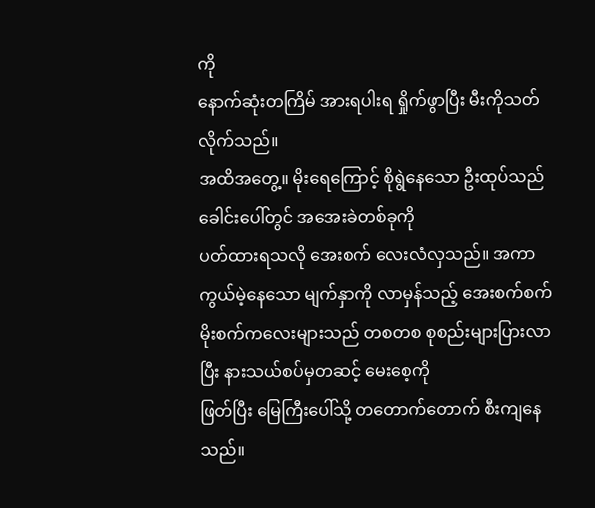ကို
နောက်ဆုံးတကြိမ် အားရပါးရ ရှိုက်ဖွာပြီး မီးကိုသတ်လိုက်သည်။
အထိအတွေ့။ မိုးရေကြောင့် စိုရွဲနေသော ဦးထုပ်သည် ခေါင်းပေါ်တွင် အအေးခဲတစ်ခုကို
ပတ်ထားရသလို အေးစက် လေးလံလှသည်။ အကာကွယ်မဲ့နေသော မျက်နှာကို လာမှန်သည့် အေးစက်စက်
မိုးစက်ကလေးများသည် တစတစ စုစည်းများပြားလာပြီး နားသယ်စပ်မှတဆင့် မေးစေ့ကို
ဖြတ်ပြီး မြေကြီးပေါ်သို့ တတောက်တောက် စီးကျနေသည်။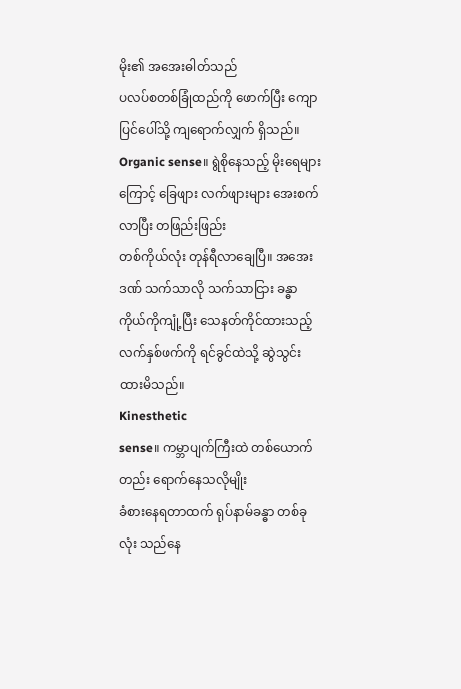မိုး၏ အအေးဓါတ်သည်
ပလပ်စတစ်ခြုံထည်ကို ဖောက်ပြီး ကျောပြင်ပေါ်သို့ ကျရောက်လျှက် ရှိသည်။
Organic sense။ ရွဲစိုနေသည့် မိုးရေများကြောင့် ခြေဖျား လက်ဖျားများ အေးစက်လာပြီး တဖြည်းဖြည်း
တစ်ကိုယ်လုံး တုန်ရီလာချေပြီ။ အအေးဒဏ် သက်သာလို သက်သာငြား ခန္ဓာကိုယ်ကိုကျုံ့ပြီး သေနတ်ကိုင်ထားသည့် လက်နှစ်ဖက်ကို ရင်ခွင်ထဲသို့ ဆွဲသွင်းထားမိသည်။
Kinesthetic
sense။ ကမ္ဘာပျက်ကြီးထဲ တစ်ယောက်တည်း ရောက်နေသလိုမျိုး
ခံစားနေရတာထက် ရုပ်နာမ်ခန္ဓာ တစ်ခုလုံး သည်နေ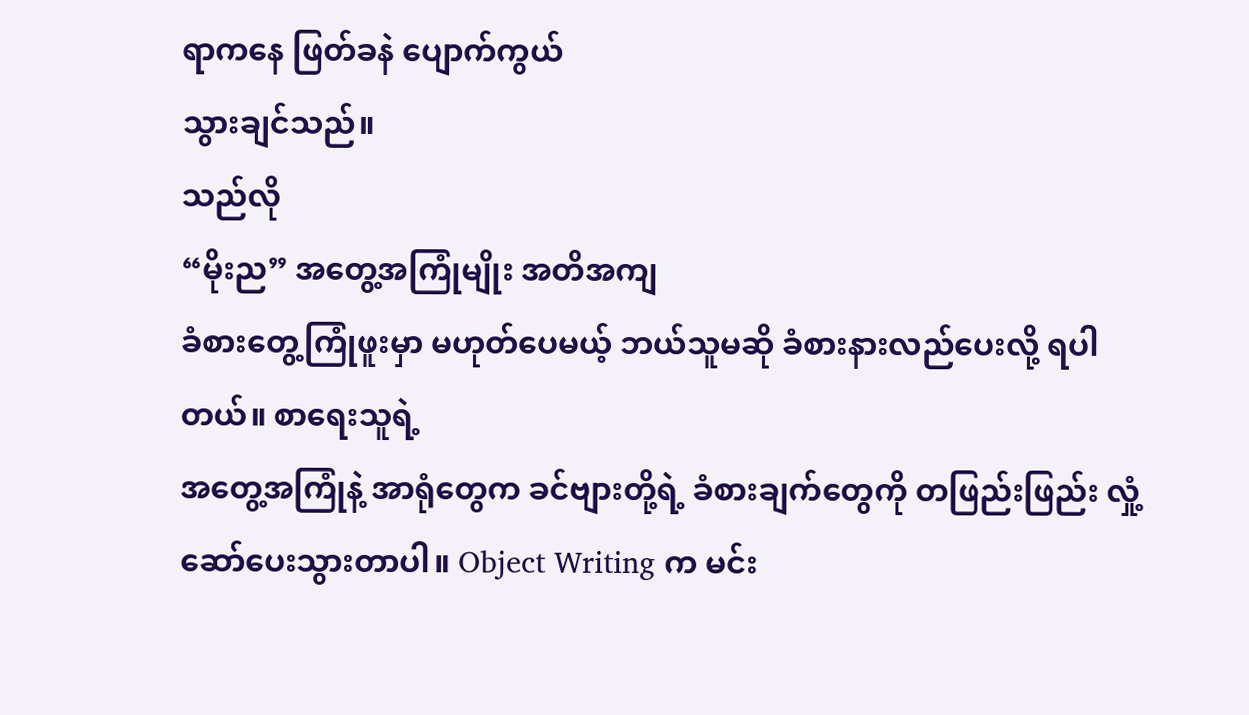ရာကနေ ဖြတ်ခနဲ ပျောက်ကွယ်
သွားချင်သည်။
သည်လို
“မိုးည” အတွေ့အကြုံမျိုး အတိအကျ
ခံစားတွေ့ကြုံဖူးမှာ မဟုတ်ပေမယ့် ဘယ်သူမဆို ခံစားနားလည်ပေးလို့ ရပါတယ်။ စာရေးသူရဲ့
အတွေ့အကြုံနဲ့ အာရုံတွေက ခင်ဗျားတို့ရဲ့ ခံစားချက်တွေကို တဖြည်းဖြည်း လှုံ့ဆော်ပေးသွားတာပါ။ Object Writing က မင်း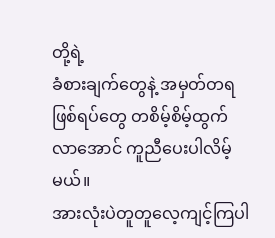တို့ရဲ့
ခံစားချက်တွေနဲ့ အမှတ်တရဖြစ်ရပ်တွေ တစိမ့်စိမ့်ထွက်လာအောင် ကူညီပေးပါလိမ့်မယ်။
အားလုံးပဲတူတူလေ့ကျင့်ကြပါ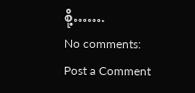စို့…….
No comments:
Post a Comment